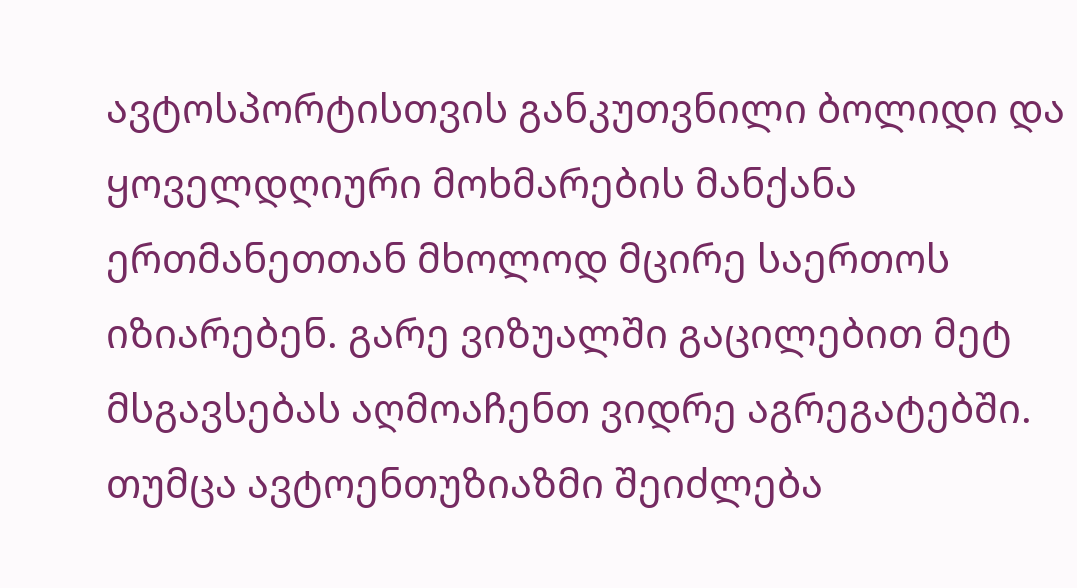ავტოსპორტისთვის განკუთვნილი ბოლიდი და ყოველდღიური მოხმარების მანქანა ერთმანეთთან მხოლოდ მცირე საერთოს იზიარებენ. გარე ვიზუალში გაცილებით მეტ მსგავსებას აღმოაჩენთ ვიდრე აგრეგატებში. თუმცა ავტოენთუზიაზმი შეიძლება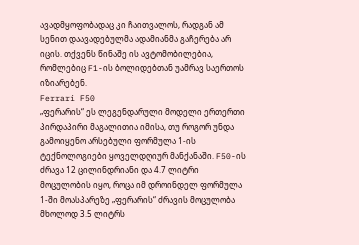ავადმყოფობადაც კი ჩაითვალოს, რადგან ამ სენით დაავადებულმა ადამიანმა გაჩერება არ იცის. თქვენს წინაშე ის ავტომობილებია, რომლებიც F1-ის ბოლიდებთან უამრავ საერთოს იზიარებენ.
Ferrari F50
„ფერარის“ ეს ლეგენდარული მოდელი ერთერთი პირდაპირი მაგალითია იმისა, თუ როგორ უნდა გამოიყენო არსებული ფორმულა 1-ის ტექნოლოგიები ყოველდღიურ მანქანაში. F50-ის ძრავა 12 ცილინდრიანი და 4.7 ლიტრი მოცულობის იყო, როცა იმ დროინდელ ფორმულა 1-ში მოასპარეზე „ფერარის“ ძრავის მოცულობა მხოლოდ 3.5 ლიტრს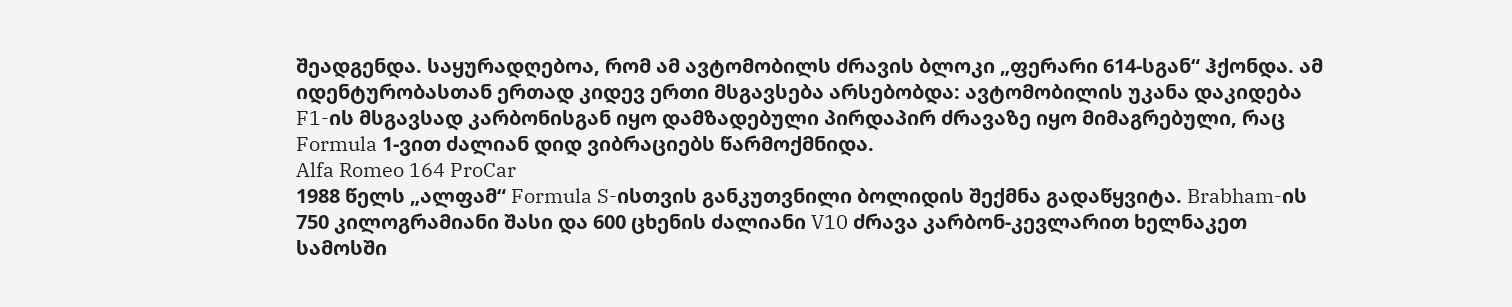შეადგენდა. საყურადღებოა, რომ ამ ავტომობილს ძრავის ბლოკი „ფერარი 614-სგან“ ჰქონდა. ამ იდენტურობასთან ერთად კიდევ ერთი მსგავსება არსებობდა: ავტომობილის უკანა დაკიდება F1-ის მსგავსად კარბონისგან იყო დამზადებული პირდაპირ ძრავაზე იყო მიმაგრებული, რაც Formula 1-ვით ძალიან დიდ ვიბრაციებს წარმოქმნიდა.
Alfa Romeo 164 ProCar
1988 წელს „ალფამ“ Formula S-ისთვის განკუთვნილი ბოლიდის შექმნა გადაწყვიტა. Brabham-ის 750 კილოგრამიანი შასი და 600 ცხენის ძალიანი V10 ძრავა კარბონ-კევლარით ხელნაკეთ სამოსში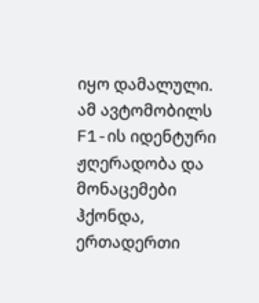იყო დამალული. ამ ავტომობილს F1-ის იდენტური ჟღერადობა და მონაცემები ჰქონდა, ერთადერთი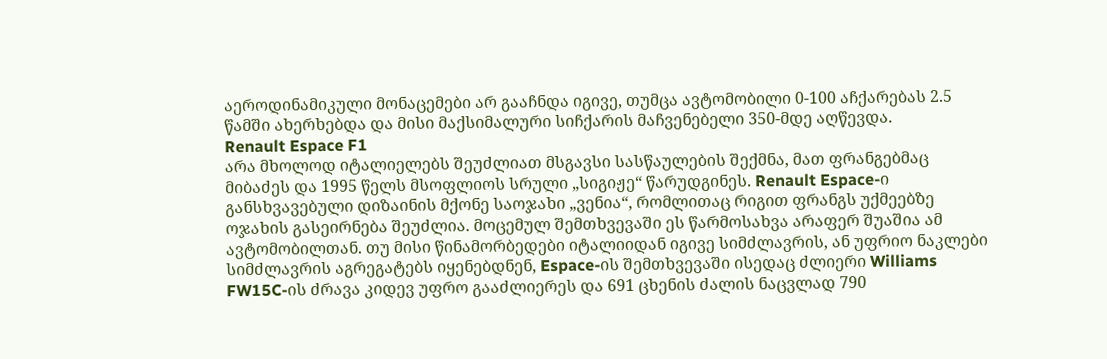აეროდინამიკული მონაცემები არ გააჩნდა იგივე, თუმცა ავტომობილი 0-100 აჩქარებას 2.5 წამში ახერხებდა და მისი მაქსიმალური სიჩქარის მაჩვენებელი 350-მდე აღწევდა.
Renault Espace F1
არა მხოლოდ იტალიელებს შეუძლიათ მსგავსი სასწაულების შექმნა, მათ ფრანგებმაც მიბაძეს და 1995 წელს მსოფლიოს სრული „სიგიჟე“ წარუდგინეს. Renault Espace-ი განსხვავებული დიზაინის მქონე საოჯახი „ვენია“, რომლითაც რიგით ფრანგს უქმეებზე ოჯახის გასეირნება შეუძლია. მოცემულ შემთხვევაში ეს წარმოსახვა არაფერ შუაშია ამ ავტომობილთან. თუ მისი წინამორბედები იტალიიდან იგივე სიმძლავრის, ან უფრიო ნაკლები სიმძლავრის აგრეგატებს იყენებდნენ, Espace-ის შემთხვევაში ისედაც ძლიერი Williams FW15C-ის ძრავა კიდევ უფრო გააძლიერეს და 691 ცხენის ძალის ნაცვლად 790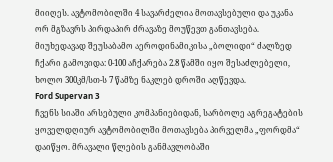მიიღეს. ავტომობილში 4 სავარძელია მოთავსებული და უკანა ორ მგზავრს პირდაპირ ძრავაზე მოუწევთ განთავსება. მიუხედავად შეუსაბამო აეროდინამიკისა „ბოლიდი“ ძალზედ ჩქარი გამოვიდა: 0-100 აჩქარება 2.8 წამში იყო შესაძლებელი, ხოლო 300კმ/სთ-ს 7 წამზე ნაკლებ დროში აღწევდა.
Ford Supervan 3
ჩვენს სიაში არსებული კომპანიებიდან, სარბოლე აგრეგატების ყოველდღიურ ავტომობილში მოთავსება პირველმა „ფორდმა“ დაიწყო. მრავალი წლების განმავლობაში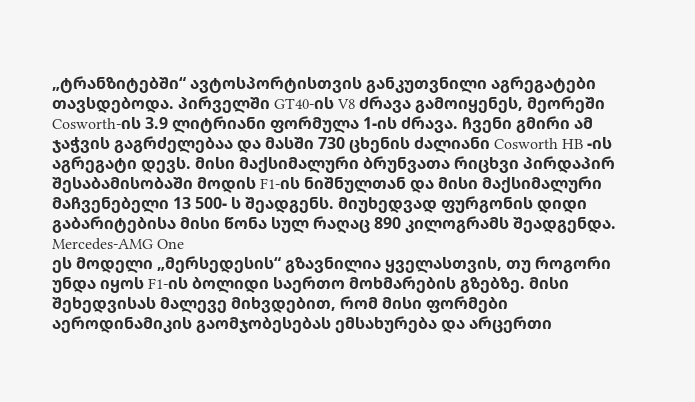„ტრანზიტებში“ ავტოსპორტისთვის განკუთვნილი აგრეგატები თავსდებოდა. პირველში GT40-ის V8 ძრავა გამოიყენეს, მეორეში Cosworth-ის 3.9 ლიტრიანი ფორმულა 1-ის ძრავა. ჩვენი გმირი ამ ჯაჭვის გაგრძელებაა და მასში 730 ცხენის ძალიანი Cosworth HB -ის აგრეგატი დევს. მისი მაქსიმალური ბრუნვათა რიცხვი პირდაპირ შესაბამისობაში მოდის F1-ის ნიშნულთან და მისი მაქსიმალური მაჩვენებელი 13 500- ს შეადგენს. მიუხედვად ფურგონის დიდი გაბარიტებისა მისი წონა სულ რაღაც 890 კილოგრამს შეადგენდა.
Mercedes-AMG One
ეს მოდელი „მერსედესის“ გზავნილია ყველასთვის, თუ როგორი უნდა იყოს F1-ის ბოლიდი საერთო მოხმარების გზებზე. მისი შეხედვისას მალევე მიხვდებით, რომ მისი ფორმები აეროდინამიკის გაომჯობესებას ემსახურება და არცერთი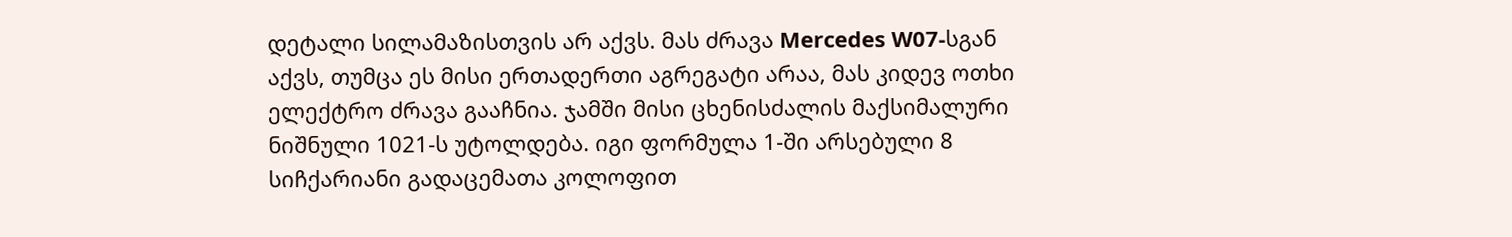დეტალი სილამაზისთვის არ აქვს. მას ძრავა Mercedes W07-სგან აქვს, თუმცა ეს მისი ერთადერთი აგრეგატი არაა, მას კიდევ ოთხი ელექტრო ძრავა გააჩნია. ჯამში მისი ცხენისძალის მაქსიმალური ნიშნული 1021-ს უტოლდება. იგი ფორმულა 1-ში არსებული 8 სიჩქარიანი გადაცემათა კოლოფით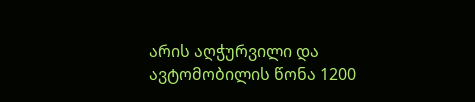არის აღჭურვილი და ავტომობილის წონა 1200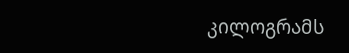კილოგრამს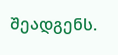შეადგენს.